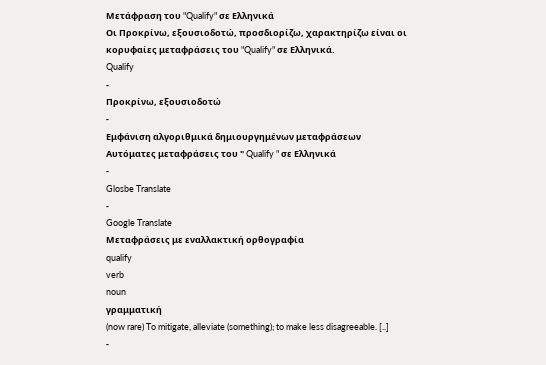Μετάφραση του "Qualify" σε Ελληνικά
Οι Προκρίνω, εξουσιοδοτώ, προσδιορίζω, χαρακτηρίζω είναι οι κορυφαίες μεταφράσεις του "Qualify" σε Ελληνικά.
Qualify
-
Προκρίνω, εξουσιοδοτώ
-
Εμφάνιση αλγοριθμικά δημιουργημένων μεταφράσεων
Αυτόματες μεταφράσεις του " Qualify " σε Ελληνικά
-
Glosbe Translate
-
Google Translate
Μεταφράσεις με εναλλακτική ορθογραφία
qualify
verb
noun
γραμματική
(now rare) To mitigate, alleviate (something); to make less disagreeable. [..]
-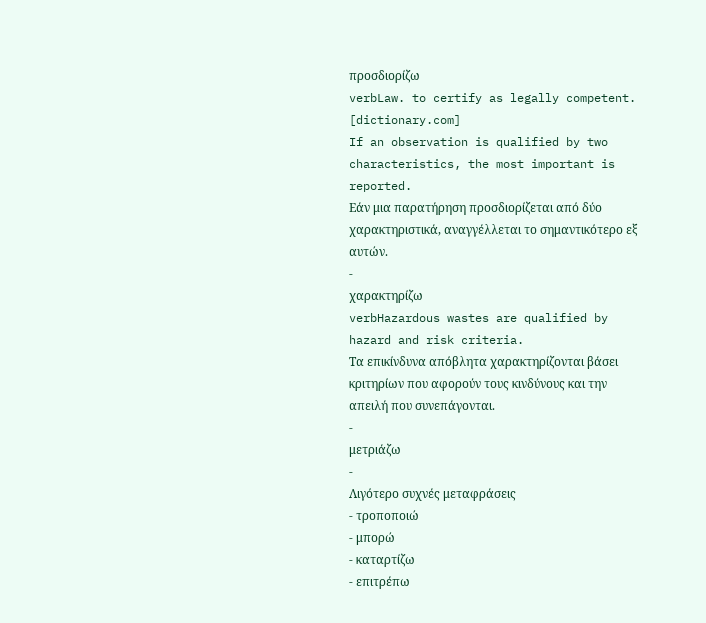προσδιορίζω
verbLaw. to certify as legally competent. [dictionary.com]
If an observation is qualified by two characteristics, the most important is reported.
Εάν μια παρατήρηση προσδιορίζεται από δύο χαρακτηριστικά, αναγγέλλεται το σημαντικότερο εξ αυτών.
-
χαρακτηρίζω
verbHazardous wastes are qualified by hazard and risk criteria.
Τα επικίνδυνα απόβλητα χαρακτηρίζονται βάσει κριτηρίων που αφορούν τους κινδύνους και την απειλή που συνεπάγονται.
-
μετριάζω
-
Λιγότερο συχνές μεταφράσεις
- τροποποιώ
- μπορώ
- καταρτίζω
- επιτρέπω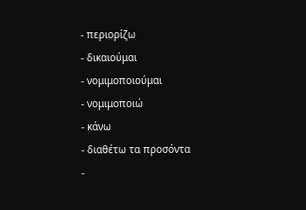- περιορίζω
- δικαιούμαι
- νομιμοποιούμαι
- νομιμοποιώ
- κάνω
- διαθέτω τα προσόντα
-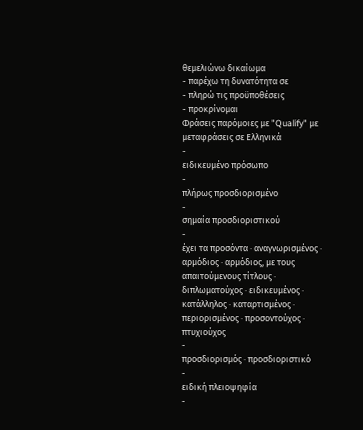θεμελιώνω δικαίωμα
- παρέχω τη δυνατότητα σε
- πληρώ τις προϋποθέσεις
- προκρίνομαι
Φράσεις παρόμοιες με "Qualify" με μεταφράσεις σε Ελληνικά
-
ειδικευμένο πρόσωπο
-
πλήρως προσδιορισμένο
-
σημαία προσδιοριστικού
-
έχει τα προσόντα · αναγνωρισμένος · αρμόδιος · αρμόδιος, με τους απαιτούμενους τίτλους · διπλωματούχος · ειδικευμένος · κατάλληλος · καταρτισμένος · περιορισμένος · προσοντούχος · πτυχιούχος
-
προσδιορισμός · προσδιοριστικό
-
ειδική πλειοψηφία
-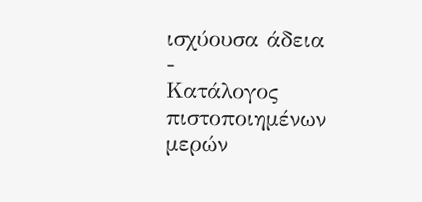ισχύουσα άδεια
-
Κατάλογος πιστοποιημένων μερών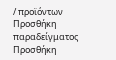/ προϊόντων
Προσθήκη παραδείγματος
Προσθήκη